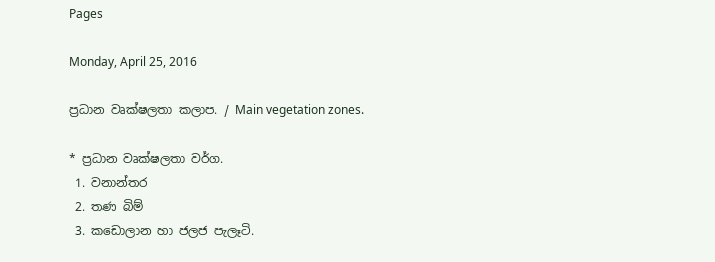Pages

Monday, April 25, 2016

ප්‍රධාන වෘක්ෂලතා කලාප. / Main vegetation zones.

* ප්‍රධාන වෘක්ෂලතා වර්ග.
 1. වනාන්තර
 2. තණ බිම්
 3. කඩොලාන හා ජලජ පැලෑටි.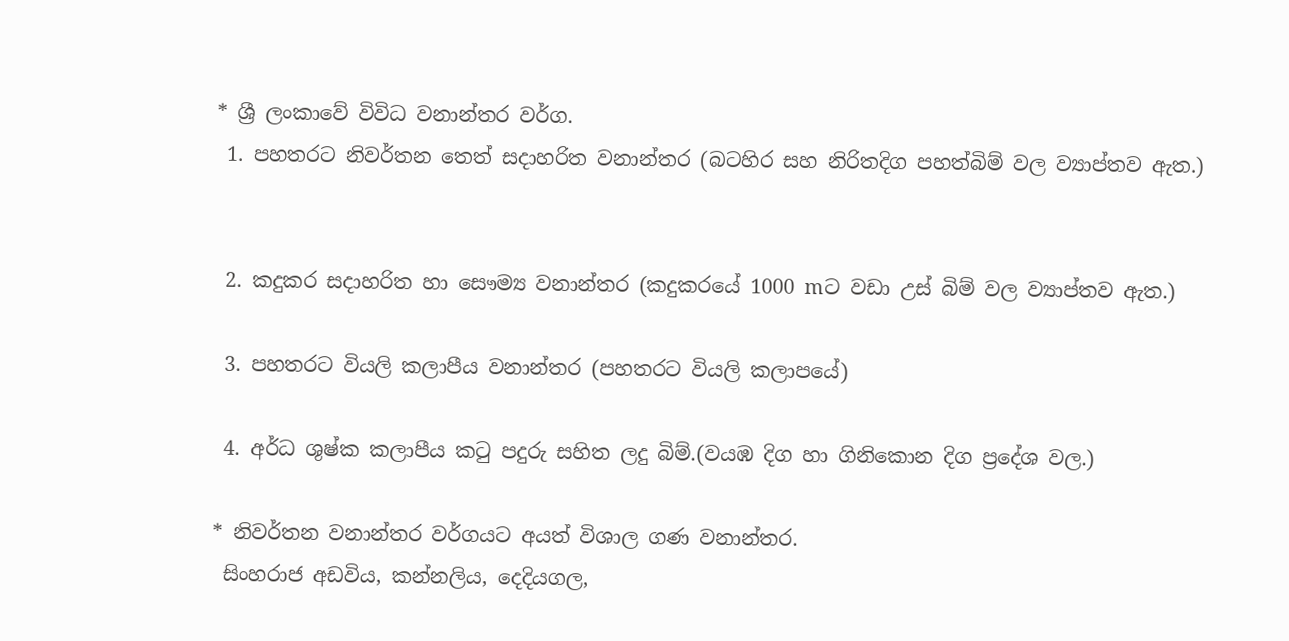* ශ්‍රී ලංකාවේ විවිධ වනාන්තර වර්ග.
 1. පහතරට නිවර්තන තෙත් සදාහරිත වනාන්තර (බටහිර සහ නිරිතදිග පහත්බිම් වල ව්‍යාප්තව ඇත.)


 2. කදුකර සදාහරිත හා සෞම්‍ය වනාන්තර (කදුකරයේ 1000 mට වඩා උස් බිම් වල ව්‍යාප්තව ඇත.)

 3. පහතරට වියලි කලාපීය වනාන්තර (පහතරට වියලි කලාපයේ)

 4. අර්ධ ශුෂ්ක කලාපීය කටු පදුරු සහිත ලදු බිම්.(වයඹ දිග හා ගිනිකොන දිග ප්‍රදේශ වල.)

* නිවර්තන වනාන්තර වර්ගයට අයත් විශාල ගණ වනාන්තර.
 සිංහරාජ අඩවිය, කන්නලිය, දෙදියගල,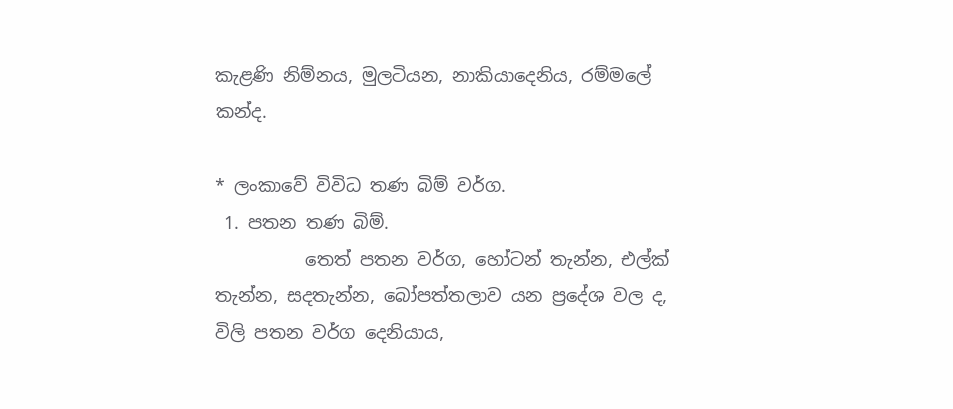කැළණි නිම්නය, මුලටියන, නාකියාදෙනිය, රම්මලේ කන්ද.

* ලංකාවේ විවිධ තණ බිම් වර්ග.
 1. පතන තණ බිම්.
          තෙත් පතන වර්ග, හෝටන් තැන්න, එල්ක් තැන්න, සදතැන්න, බෝපත්තලාව යන ප්‍රදේශ වල ද, විලි පතන වර්ග දෙනියාය,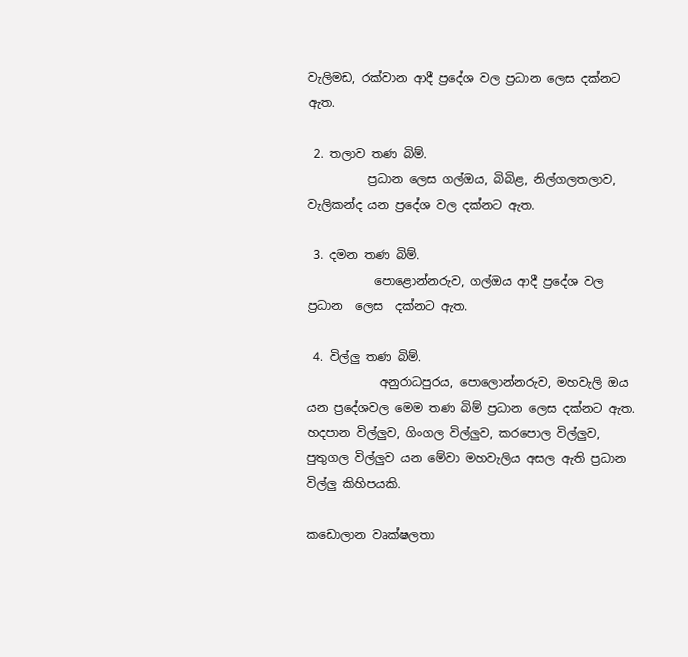වැලිමඩ, රක්වාන ආදී ප්‍රදේශ වල ප්‍රධාන ලෙස දක්නට ඇත.

 2. තලාව තණ බිම්.
          ප්‍රධාන ලෙස ගල්ඔය, බිබිළ, නිල්ගලතලාව, වැලිකන්ද යන ප්‍රදේශ වල දක්නට ඇත.

 3. දමන තණ බිම්.
           පොළොන්නරුව, ගල්ඔය ආදී ප්‍රදේශ වල ප්‍රධාන  ලෙස  දක්නට ඇත.

 4. විල්ලු තණ බිම්.
            අනුරාධපුරය, පොලොන්නරුව, මහවැලි ඔය යන ප්‍රදේශවල මෙම තණ බිම් ප්‍රධාන ලෙස දක්නට ඇත. හදපාන විල්ලුව, ගිංගල විල්ලුව, කරපොල විල්ලුව, පුතුගල විල්ලුව යන මේවා මහවැලිය අසල ඇති ප්‍රධාන විල්ලු කිහිපයකි.

කඩොලාන වෘක්ෂලතා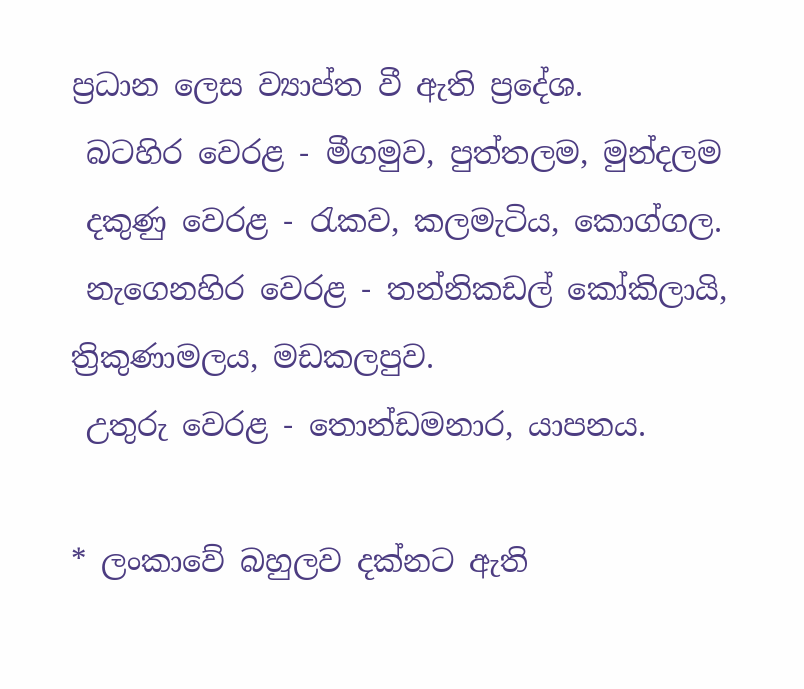ප්‍රධාන ලෙස ව්‍යාප්ත වී ඇති ප්‍රදේශ.
 බටහිර වෙරළ - මීගමුව, පුත්තලම, මුන්දලම
 දකුණු වෙරළ - රැකව, කලමැටිය, කොග්ගල.
 නැගෙනහිර වෙරළ - තන්නිකඩල් කෝකිලායි, ත්‍රිකුණාමලය, මඩකලපුව.
 උතුරු වෙරළ - තොන්ඩමනාර, යාපනය.

* ලංකාවේ බහුලව දක්නට ඇති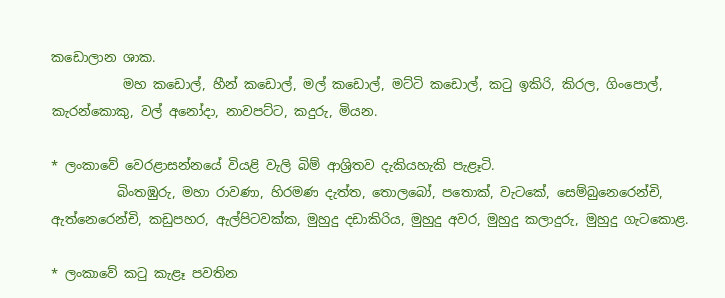කඩොලාන ශාක.
           මහ කඩොල්, හීන් කඩොල්, මල් කඩොල්, මට්ටි කඩොල්, කටු ඉකිරි, කිරල, ගිංපොල්, කැරන්කොකු, වල් අනෝදා, නාවපට්ට, කදුරු, මියන.

* ලංකාවේ වෙරළාසන්නයේ වියළි වැලි බිම් ආශ්‍රිතව දැකියහැකි පැළෑටි.
          බිංතඹුරු, මහා රාවණා, හිරමණ දැත්ත, තොලබෝ, පතොක්, වැටකේ, සෙම්බුනෙරෙන්චි, ඇත්නෙරෙන්චි, කඩුපහර, ඇල්පිටවක්ක, මුහුදු දඩාකිරිය, මුහුදු අවර, මුහුදු කලාදුරු, මුහුදු ගැටකොළ.

* ලංකාවේ කටු කැළෑ පවතින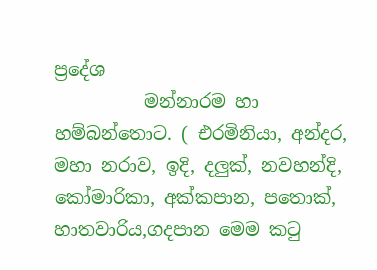ප්‍රදේශ
          මන්නාරම හා හම්බන්තොට. ( එරමිනියා, අන්දර, මහා නරාව, ඉදි, දලුක්, නවහන්දි, කෝමාරිකා, අක්කපාන, පතොක්, හාතවාරිය,ගදපාන මෙම කටු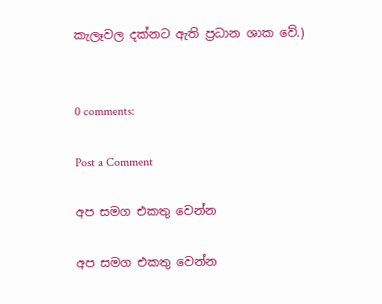කැලෑවල දක්නට ඇති ප්‍රධාන ශාක වේ.)


0 comments:

Post a Comment

අප සමග එකතු ‍වෙන්න

අප සමග එකතු ‍වෙන්න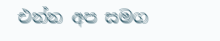එන්න අප සමග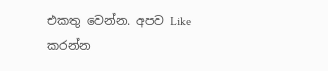එකතු වෙන්න. අපව Like කරන්න